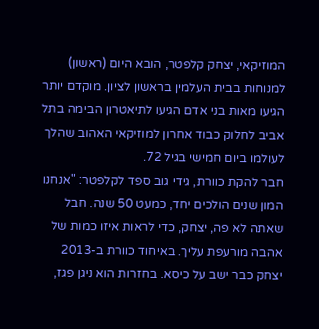המוזיקאי, יצחק קלפטר, הובא היום (ראשון) למנוחות בבית העלמין בראשון לציון. מוקדם יותר הגיעו מאות בני אדם הגיעו לתיאטרון הבימה בתל אביב לחלוק כבוד אחרון למוזיקאי האהוב שהלך לעולמו ביום חמישי בגיל 72.
חבר להקת כוורת, גידי גוב ספד לקלפטר: "אנחנו המון שנים הולכים יחד, כמעט 50 שנה. חבל שאתה לא פה, יצחק, כדי לראות איזו כמות של אהבה מורעפת עליך. באיחוד כוורת ב-2013 יצחק כבר ישב על כיסא. בחזרות הוא ניגן פגז,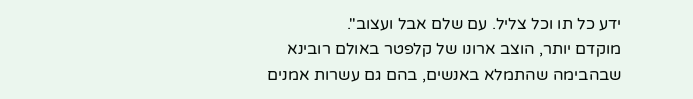ידע כל תו וכל צליל. עם שלם אבל ועצוב".
מוקדם יותר, הוצב ארונו של קלפטר באולם רובינא שבהבימה שהתמלא באנשים, בהם גם עשרות אמנים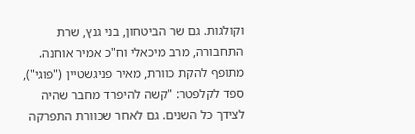וקולגות. גם שר הביטחון, בני גנץ, שרת התחבורה, מרב מיכאלי וח"כ אמיר אוחנה.
מתופף להקת כוורת, מאיר פניגשטיין ("פוגי"), ספד לקלפטר: "קשה להיפרד מחבר שהיה לצידך כל השנים. גם לאחר שכוורת התפרקה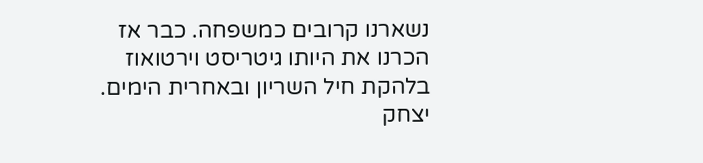נשארנו קרובים כמשפחה. כבר אז הכרנו את היותו גיטריסט וירטואוז בלהקת חיל השריון ובאחרית הימים. יצחק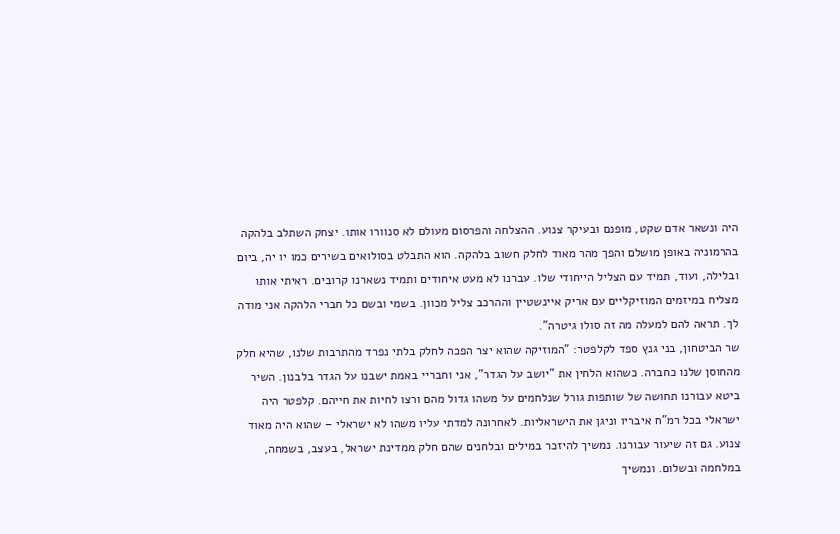היה ונשאר אדם שקט, מופנם ובעיקר צנוע. ההצלחה והפרסום מעולם לא סנוורו אותו. יצחק השתלב בלהקה בהרמוניה באופן מושלם והפך מהר מאוד לחלק חשוב בלהקה. הוא התבלט בסולואים בשירים כמו יו יה, ביום ובלילה, ועוד, תמיד עם הצליל הייחודי שלו. עברנו לא מעט איחודים ותמיד נשארנו קרובים. ראיתי אותו מצליח במיזמים המוזיקליים עם אריק איינשטיין וההרכב צליל מכוון. בשמי ובשם כל חברי הלהקה אני מודה לך. תראה להם למעלה מה זה סולו גיטרה".
שר הביטחון, בני גנץ ספד לקלפטר: "המוזיקה שהוא יצר הפכה לחלק בלתי נפרד מהתרבות שלנו, שהיא חלק מהחוסן שלנו כחברה. כשהוא הלחין את "יושב על הגדר", אני וחבריי באמת ישבנו על הגדר בלבנון. השיר ביטא עבורנו תחושה של שותפות גורל שנלחמים על משהו גדול מהם ורצו לחיות את חייהם. קלפטר היה ישראלי בכל רמ"ח איבריו וניגן את הישראליות. לאחרונה למדתי עליו משהו לא ישראלי – שהוא היה מאוד צנוע. גם זה שיעור עבורנו. נמשיך להיזכר במילים ובלחנים שהם חלק ממדינת ישראל, בעצב, בשמחה, במלחמה ובשלום. ונמשיך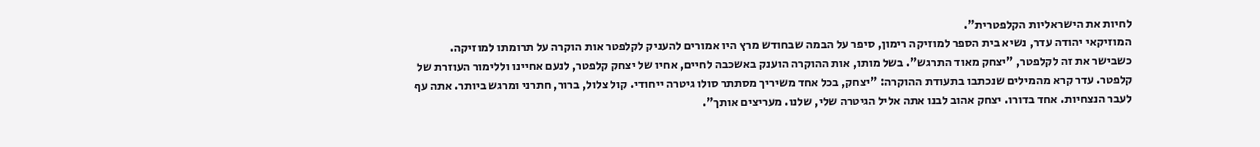לחיות את הישראליות הקלפטרית".
המוזיקאי יהודה עדר, נשיא בית הספר למוזיקה רימון, סיפר על הבמה שבחודש מרץ היו אמורים להעניק לקלפטר אות הוקרה על תרומתו למוזיקה. כשבישר את זה לקלפטר, "יצחק מאוד התרגש". בשל מותו, אות ההוקרה הוענק באשכבה לחיים, אחיו של יצחק קלפטר, לנעם אחיינו וללימור העוזרת של קלפטר. עדר קרא מהמילים שנכתבו בתעודת ההוקרה: "יצחק, בכל אחד משיריך מסתתר סולו גיטרה ייחודי. קול צלול, ברור, חתרני ומרגש ביותר. אתה עף לעבר הנצחיות. אחד בדורו. יצחק אהוב לבנו אתה אליל הגיטרה שלי, שלנו. מעריצים אותך".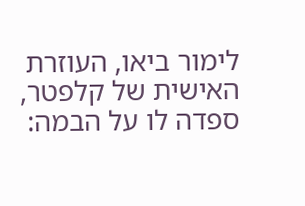לימור ביאו, העוזרת האישית של קלפטר, ספדה לו על הבמה: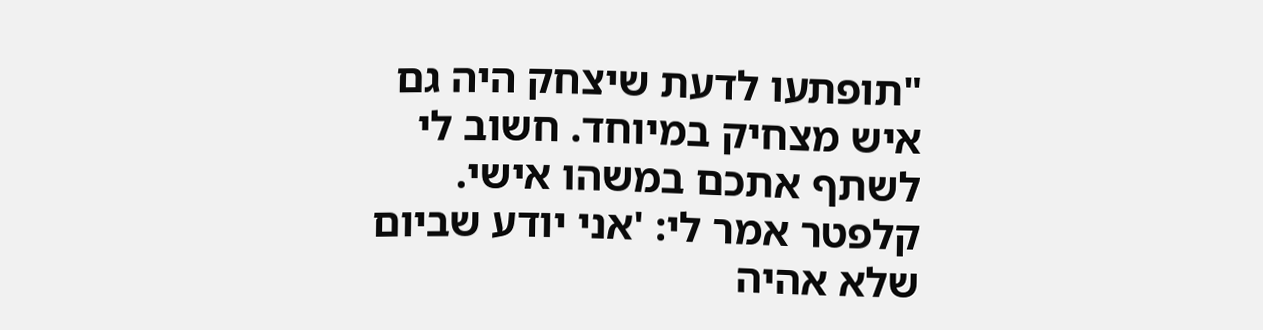"תופתעו לדעת שיצחק היה גם איש מצחיק במיוחד. חשוב לי לשתף אתכם במשהו אישי. קלפטר אמר לי: 'אני יודע שביום שלא אהיה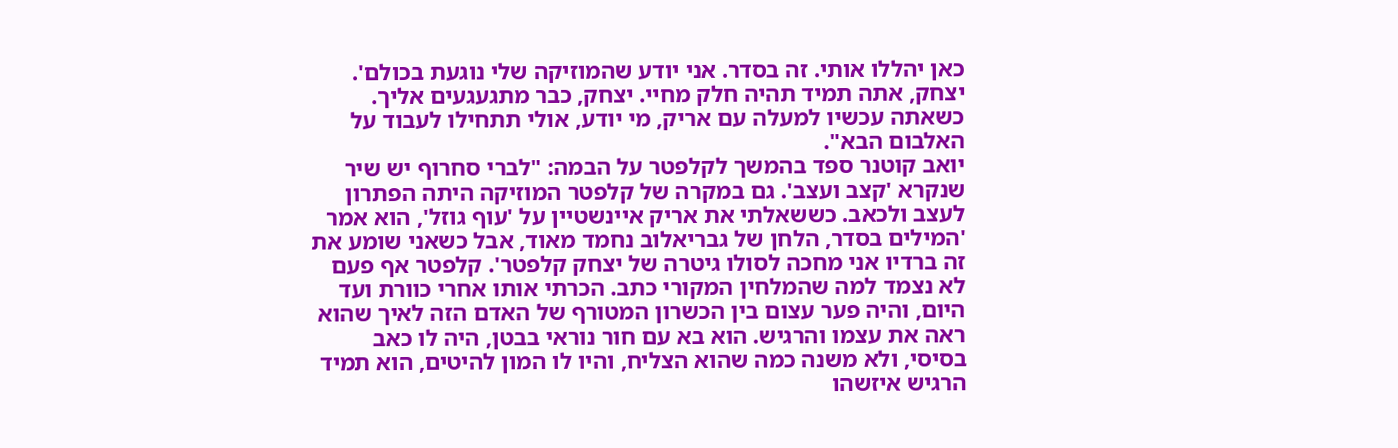כאן יהללו אותי. זה בסדר. אני יודע שהמוזיקה שלי נוגעת בכולם'. יצחק, אתה תמיד תהיה חלק מחיי. יצחק, כבר מתגעגעים אליך. כשאתה עכשיו למעלה עם אריק, מי יודע, אולי תתחילו לעבוד על האלבום הבא".
יואב קוטנר ספד בהמשך לקלפטר על הבמה: "לברי סחרוף יש שיר שנקרא 'קצב ועצב'. גם במקרה של קלפטר המוזיקה היתה הפתרון לעצב ולכאב. כששאלתי את אריק איינשטיין על 'עוף גוזל', הוא אמר 'המילים בסדר, הלחן של גבריאלוב נחמד מאוד, אבל כשאני שומע את זה ברדיו אני מחכה לסולו גיטרה של יצחק קלפטר'. קלפטר אף פעם לא נצמד למה שהמלחין המקורי כתב. הכרתי אותו אחרי כוורת ועד היום, והיה פער עצום בין הכשרון המטורף של האדם הזה לאיך שהוא ראה את עצמו והרגיש. הוא בא עם חור נוראי בבטן, היה לו כאב בסיסי, ולא משנה כמה שהוא הצליח, והיו לו המון להיטים, הוא תמיד הרגיש איזשהו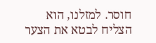חוסר. למזלנו, הוא הצליח לבטא את הצער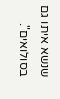שנשא איתו גם בסולואים".